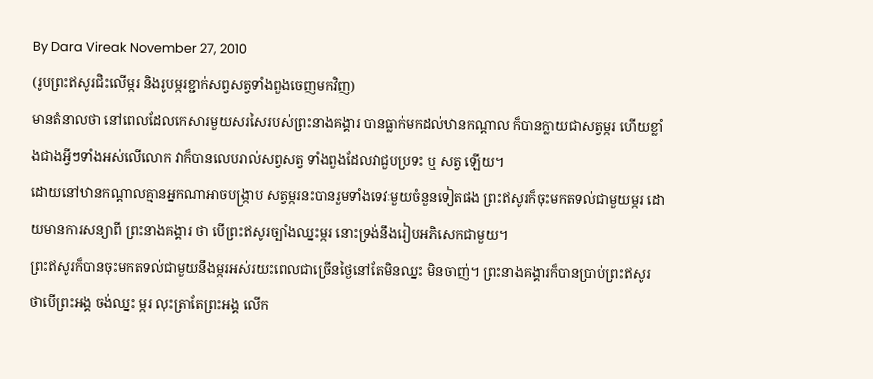By Dara Vireak November 27, 2010
(រូបព្រះឥសូរជិះលើម្ករ និងរូបម្ករខ្ជាក់សព្វសត្វទាំងពួងចេញមកវិញ)
មានតំនាលថា នៅពេលដែលកេសារមួយសរសៃរបស់ព្រះនាងគង្គារ បានធ្លាក់មកដល់ឋានកណ្តាល ក៏បានក្លាយជាសត្វម្ករ ហើយខ្លាំងជាងអ្វីៗទាំងអស់លើលោក វាក៏បានលេបរាល់សព្វសត្វ ទាំងពួងដែលវាជួបប្រទះ ឬ សត្វ ឡើយ។
ដោយនៅឋានកណ្តាលគ្មានអ្នកណាអាចបង្ក្រាប សត្វម្ករនះបានរួមទាំងទេវៈមួយចំនួនទៀតផង ព្រះឥសូរក៏ចុះមកតទល់ជាមួយម្ករ ដោយមានការសន្យាពី ព្រះនាងគង្គារ ថា បើព្រះឥសូរច្បាំងឈ្នះម្ករ នោះទ្រង់នឹងរៀបអភិសេកជាមួយ។
ព្រះឥសូរក៏បានចុះមកតទល់ជាមួយនឹងម្ករអស់រយះពេលជាច្រើនថ្ងៃនៅតែមិនឈ្នះ មិនចាញ់។ ព្រះនាងគង្គារក៏បានប្រាប់ព្រះឥសូរ ថាបើព្រះអង្គ ចង់ឈ្នះ ម្ករ លុះត្រាតែព្រះអង្គ លើក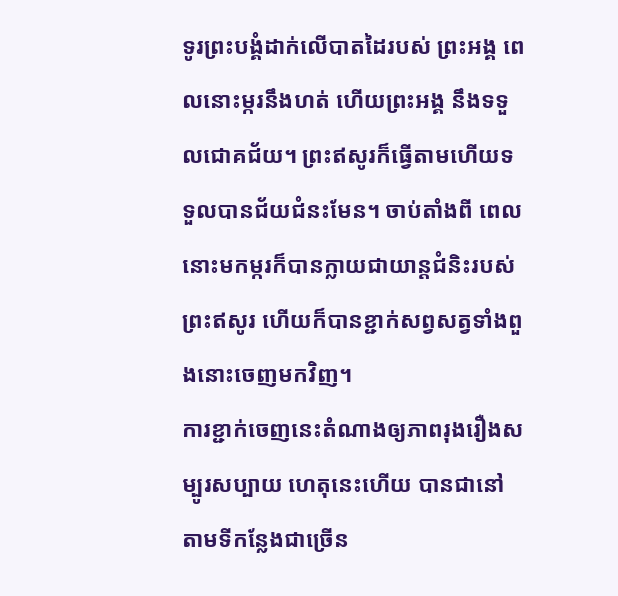ទូរព្រះបង្គំដាក់លើបាតដៃរបស់ ព្រះអង្គ ពេលនោះម្ករនឹងហត់ ហើយព្រះអង្គ នឹងទទួលជោគជ័យ។ ព្រះឥសូរក៏ធ្វើតាមហើយទទួលបានជ័យជំនះមែន។ ចាប់តាំងពី ពេលនោះមកម្ករក៏បានក្លាយជាយាន្តជំនិះរបស់ព្រះឥសូរ ហើយក៏បានខ្ជាក់សព្វសត្វទាំងពួងនោះចេញមកវិញ។
ការខ្ជាក់ចេញនេះតំណាងឲ្យភាពរុងរឿងសម្បូរសប្បាយ ហេតុនេះហើយ បានជានៅតាមទីកន្លែងជាច្រើន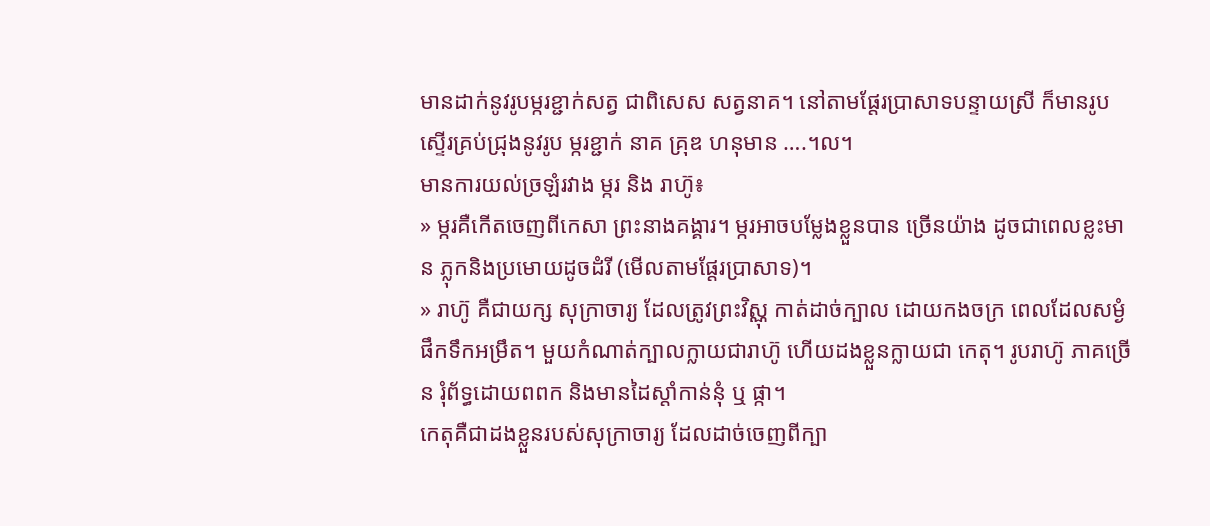មានដាក់នូវរូបម្ករខ្ជាក់សត្វ ជាពិសេស សត្វនាគ។ នៅតាមផ្តែរប្រាសាទបន្ទាយស្រី ក៏មានរូបស្ទើរគ្រប់ជ្រុងនូវរូប ម្ករខ្ជាក់ នាគ គ្រុឌ ហនុមាន ….។ល។
មានការយល់ច្រឡំរវាង ម្ករ និង រាហ៊ូ៖
» ម្ករគឺកើតចេញពីកេសា ព្រះនាងគង្គារ។ ម្ករអាចបម្លែងខ្លួនបាន ច្រើនយ៉ាង ដូចជាពេលខ្លះមាន ភ្លុកនិងប្រមោយដូចដំរី (មើលតាមផ្តែរប្រាសាទ)។
» រាហ៊ូ គឺជាយក្ស សុក្រាចារ្យ ដែលត្រូវព្រះវិស្ណុ កាត់ដាច់ក្បាល ដោយកងចក្រ ពេលដែលសម្ងំផឹកទឹកអម្រឹត។ មួយកំណាត់ក្បាលក្លាយជារាហ៊ូ ហើយដងខ្លួនក្លាយជា កេតុ។ រូបរាហ៊ូ ភាគច្រើន រុំព័ទ្ធដោយពពក និងមានដៃស្តាំកាន់នុំ ឬ ផ្កា។
កេតុគឺជាដងខ្លួនរបស់សុក្រាចារ្យ ដែលដាច់ចេញពីក្បា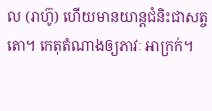ល (រាហ៊ូ) ហើយមានយាន្តជំនិះជាសត្ចតោ។ កេតុតំណាងឲ្យភាវៈ អាក្រក់។